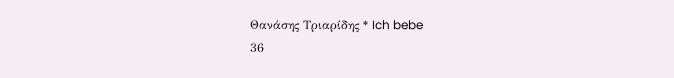Θανάσης Τριαρίδης * Ich bebe
36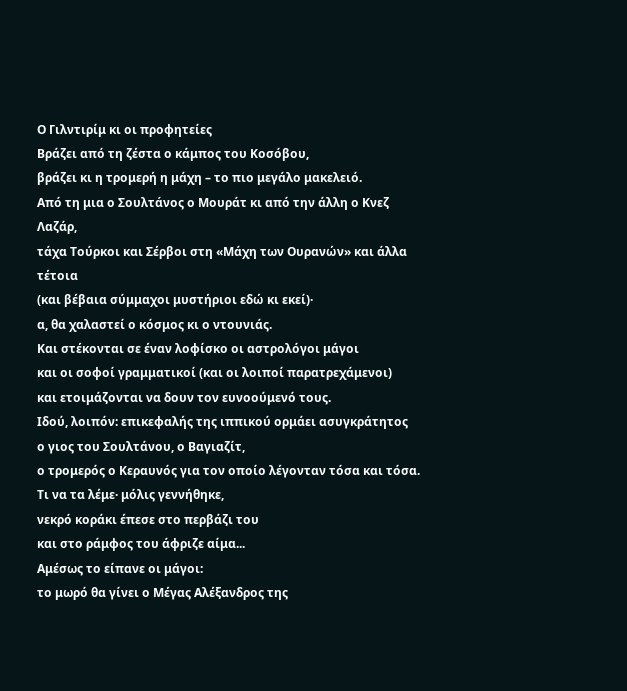Ο Γιλντιρίμ κι οι προφητείες
Βράζει από τη ζέστα ο κάμπος του Κοσόβου,
βράζει κι η τρομερή η μάχη – το πιο μεγάλο μακελειό.
Από τη μια ο Σουλτάνος ο Μουράτ κι από την άλλη ο Κνεζ Λαζάρ,
τάχα Τούρκοι και Σέρβοι στη «Μάχη των Ουρανών» και άλλα τέτοια
(και βέβαια σύμμαχοι μυστήριοι εδώ κι εκεί)·
α, θα χαλαστεί ο κόσμος κι ο ντουνιάς.
Και στέκονται σε έναν λοφίσκο οι αστρολόγοι μάγοι
και οι σοφοί γραμματικοί (και οι λοιποί παρατρεχάμενοι)
και ετοιμάζονται να δουν τον ευνοούμενό τους.
Ιδού, λοιπόν: επικεφαλής της ιππικού ορμάει ασυγκράτητος
ο γιος του Σουλτάνου, ο Βαγιαζίτ,
ο τρομερός ο Κεραυνός για τον οποίο λέγονταν τόσα και τόσα.
Τι να τα λέμε· μόλις γεννήθηκε,
νεκρό κοράκι έπεσε στο περβάζι του
και στο ράμφος του άφριζε αίμα...
Αμέσως το είπανε οι μάγοι:
το μωρό θα γίνει ο Μέγας Αλέξανδρος της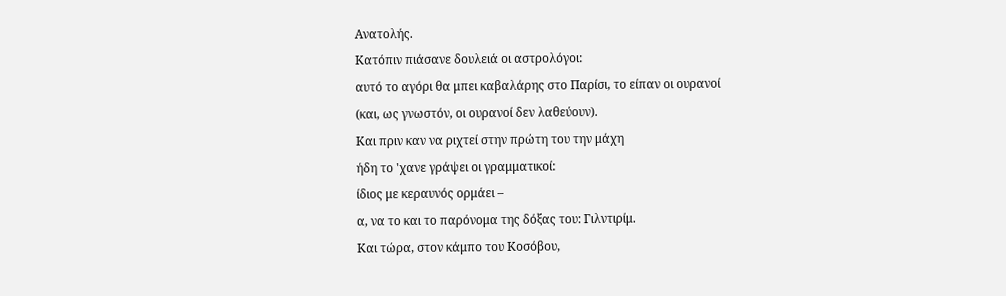Ανατολής.
Κατόπιν πιάσανε δουλειά οι αστρολόγοι:
αυτό το αγόρι θα μπει καβαλάρης στο Παρίσι, το είπαν οι ουρανοί
(και, ως γνωστόν, οι ουρανοί δεν λαθεύουν).
Και πριν καν να ριχτεί στην πρώτη του την μάχη
ήδη το 'χανε γράψει οι γραμματικοί:
ίδιος με κεραυνός ορμάει –
α, να το και το παρόνομα της δόξας του: Γιλντιρίμ.
Και τώρα, στον κάμπο του Κοσόβου,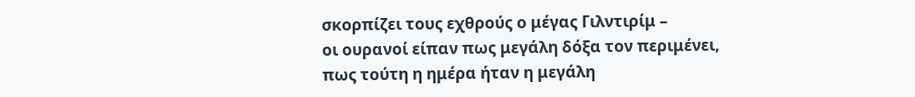σκορπίζει τους εχθρούς ο μέγας Γιλντιρίμ –
οι ουρανοί είπαν πως μεγάλη δόξα τον περιμένει,
πως τούτη η ημέρα ήταν η μεγάλη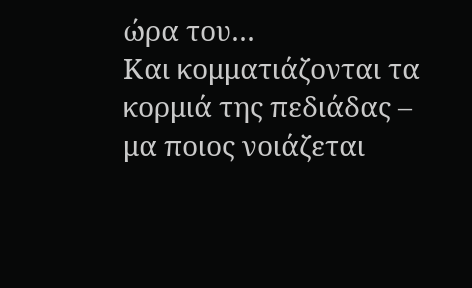ώρα του…
Και κομματιάζονται τα κορμιά της πεδιάδας –
μα ποιος νοιάζεται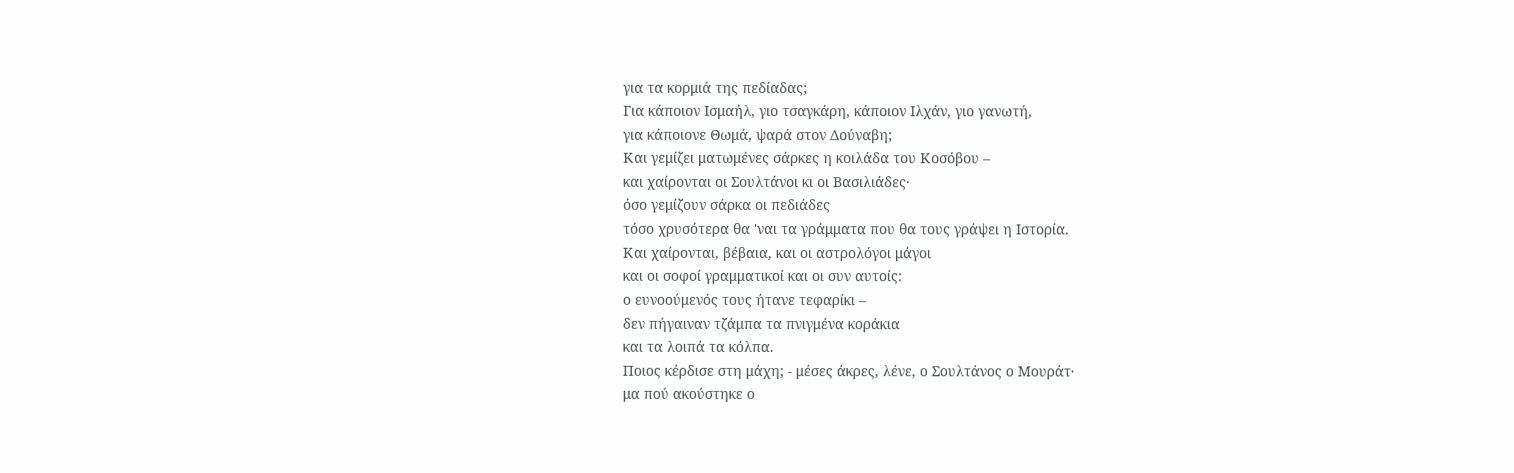για τα κορμιά της πεδίαδας;
Για κάποιον Ισμαήλ, γιο τσαγκάρη, κάποιον Ιλχάν, γιο γανωτή,
για κάποιονε Θωμά, ψαρά στον Δούναβη;
Και γεμίζει ματωμένες σάρκες η κοιλάδα του Κοσόβου –
και χαίρονται οι Σουλτάνοι κι οι Βασιλιάδες·
όσο γεμίζουν σάρκα οι πεδιάδες
τόσο χρυσότερα θα 'ναι τα γράμματα που θα τους γράψει η Ιστορία.
Και χαίρονται, βέβαια, και οι αστρολόγοι μάγοι
και οι σοφοί γραμματικοί και οι συν αυτοίς:
ο ευνοούμενός τους ήτανε τεφαρίκι –
δεν πήγαιναν τζάμπα τα πνιγμένα κοράκια
και τα λοιπά τα κόλπα.
Ποιος κέρδισε στη μάχη; - μέσες άκρες, λένε, ο Σουλτάνος ο Μουράτ·
μα πού ακούστηκε ο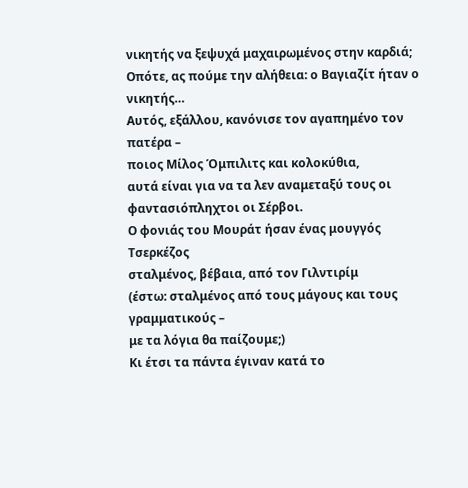νικητής να ξεψυχά μαχαιρωμένος στην καρδιά;
Οπότε, ας πούμε την αλήθεια: ο Βαγιαζίτ ήταν ο νικητής…
Αυτός, εξάλλου, κανόνισε τον αγαπημένο τον πατέρα –
ποιος Μίλος Όμπιλιτς και κολοκύθια,
αυτά είναι για να τα λεν αναμεταξύ τους οι φαντασιόπληχτοι οι Σέρβοι.
Ο φονιάς του Μουράτ ήσαν ένας μουγγός Τσερκέζος
σταλμένος, βέβαια, από τον Γιλντιρίμ
(έστω: σταλμένος από τους μάγους και τους γραμματικούς –
με τα λόγια θα παίζουμε;)
Κι έτσι τα πάντα έγιναν κατά το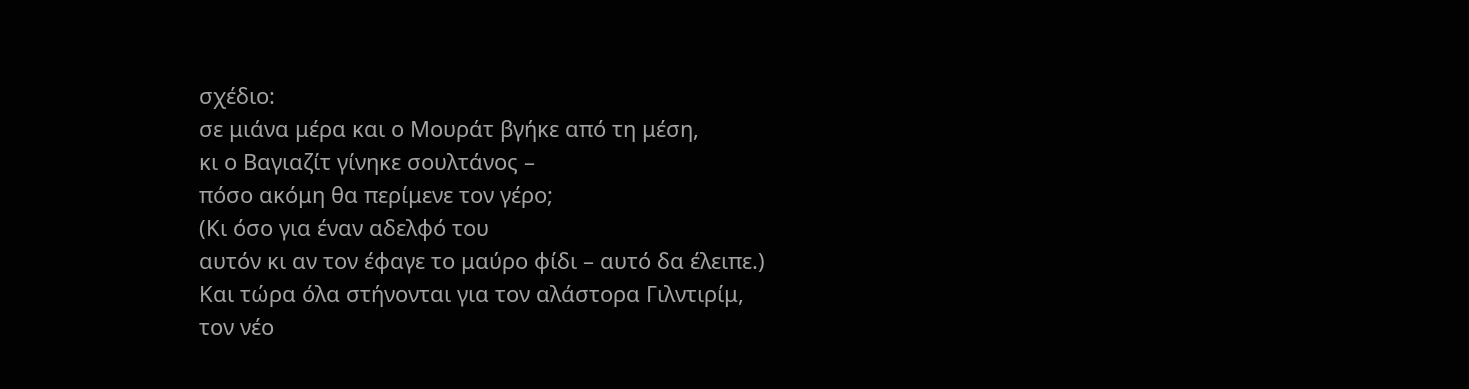σχέδιο:
σε μιάνα μέρα και ο Μουράτ βγήκε από τη μέση,
κι ο Βαγιαζίτ γίνηκε σουλτάνος –
πόσο ακόμη θα περίμενε τον γέρο;
(Κι όσο για έναν αδελφό του
αυτόν κι αν τον έφαγε το μαύρο φίδι – αυτό δα έλειπε.)
Και τώρα όλα στήνονται για τον αλάστορα Γιλντιρίμ,
τον νέο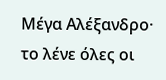Μέγα Αλέξανδρο·
το λένε όλες οι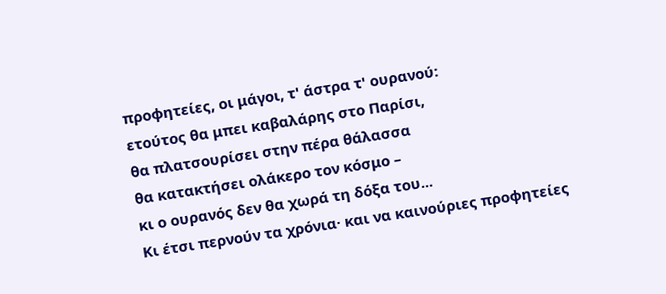προφητείες, οι μάγοι, τ' άστρα τ' ουρανού:
ετούτος θα μπει καβαλάρης στο Παρίσι,
θα πλατσουρίσει στην πέρα θάλασσα
θα κατακτήσει ολάκερο τον κόσμο –
κι ο ουρανός δεν θα χωρά τη δόξα του...
Κι έτσι περνούν τα χρόνια· και να καινούριες προφητείες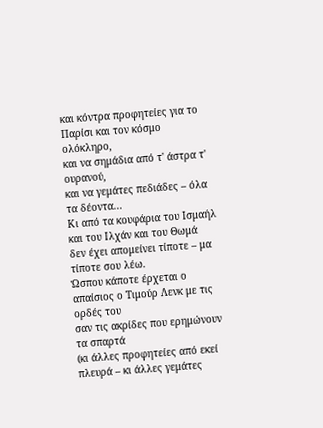και κόντρα προφητείες για το Παρίσι και τον κόσμο ολόκληρο,
και να σημάδια από τ' άστρα τ' ουρανού,
και να γεμάτες πεδιάδες – όλα τα δέοντα...
Κι από τα κουφάρια του Ισμαήλ και του Ιλχάν και του Θωμά
δεν έχει απομείνει τίποτε – μα τίποτε σου λέω.
Ώσπου κάποτε έρχεται ο απαίσιος ο Τιμούρ Λενκ με τις ορδές του
σαν τις ακρίδες που ερημώνουν τα σπαρτά
(κι άλλες προφητείες από εκεί πλευρά – κι άλλες γεμάτες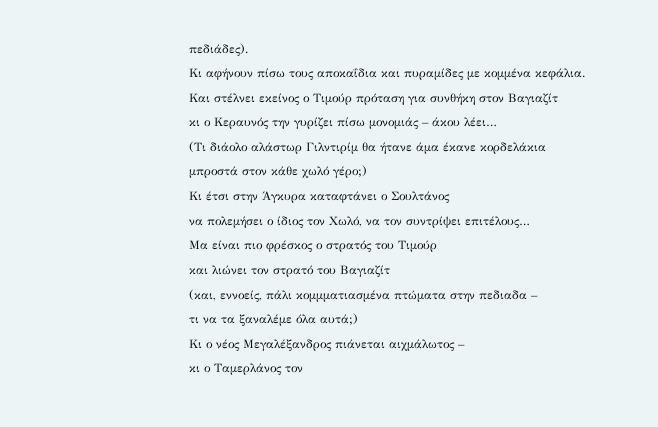πεδιάδες).
Κι αφήνουν πίσω τους αποκαΐδια και πυραμίδες με κομμένα κεφάλια.
Και στέλνει εκείνος ο Τιμούρ πρόταση για συνθήκη στον Βαγιαζίτ
κι ο Κεραυνός την γυρίζει πίσω μονομιάς – άκου λέει…
(Τι διάολο αλάστωρ Γιλντιρίμ θα ήτανε άμα έκανε κορδελάκια
μπροστά στον κάθε χωλό γέρο;)
Κι έτσι στην Άγκυρα καταφτάνει ο Σουλτάνος
να πολεμήσει ο ίδιος τον Χωλό, να τον συντρίψει επιτέλους…
Μα είναι πιο φρέσκος ο στρατός του Τιμούρ
και λιώνει τον στρατό του Βαγιαζίτ
(και, εννοείς, πάλι κομμματιασμένα πτώματα στην πεδιαδα –
τι να τα ξαναλέμε όλα αυτά;)
Κι ο νέος Μεγαλέξανδρος πιάνεται αιχμάλωτος –
κι ο Ταμερλάνος τον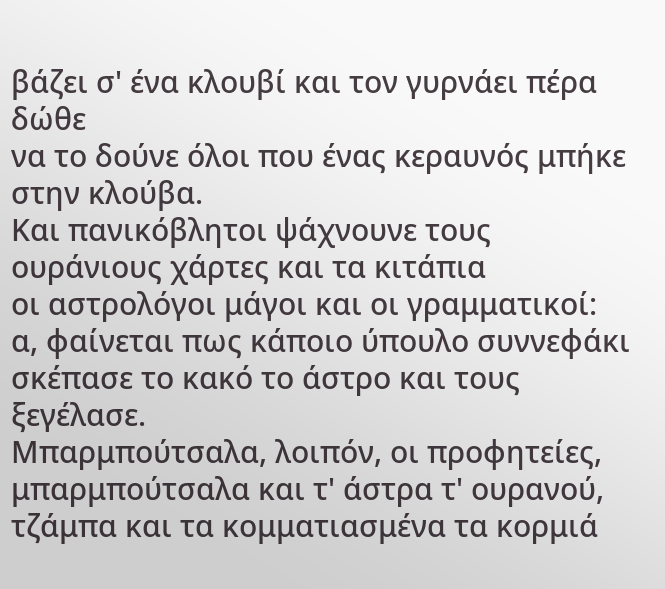βάζει σ' ένα κλουβί και τον γυρνάει πέρα δώθε
να το δούνε όλοι που ένας κεραυνός μπήκε στην κλούβα.
Και πανικόβλητοι ψάχνουνε τους ουράνιους χάρτες και τα κιτάπια
οι αστρολόγοι μάγοι και οι γραμματικοί:
α, φαίνεται πως κάποιο ύπουλο συννεφάκι
σκέπασε το κακό το άστρο και τους ξεγέλασε.
Μπαρμπούτσαλα, λοιπόν, οι προφητείες,
μπαρμπούτσαλα και τ' άστρα τ' ουρανού,
τζάμπα και τα κομματιασμένα τα κορμιά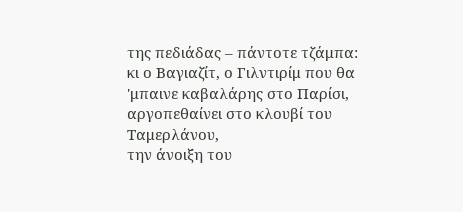της πεδιάδας – πάντοτε τζάμπα:
κι ο Βαγιαζίτ, ο Γιλντιρίμ που θα 'μπαινε καβαλάρης στο Παρίσι,
αργοπεθαίνει στο κλουβί του Ταμερλάνου,
την άνοιξη του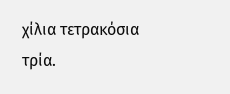χίλια τετρακόσια τρία.